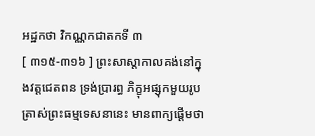អដ្ឋកថា វិកណ្ណកជាតកទី ៣
[ ៣១៥-៣១៦ ] ព្រះសាស្តាកាលគង់នៅក្នុងវត្តជេតពន ទ្រង់ប្រារព្ធ ភិក្ខុអផ្សុកមួយរូប ត្រាស់ព្រះធម្មទេសនានេះ មានពាក្យផ្តើមថា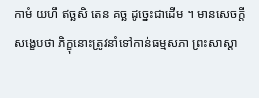កាមំ យហឹ ឥច្ឆសិ តេន គច្ឆ ដូច្នេះជាដើម ។ មានសេចក្តីសង្ខេបថា ភិក្ខុនោះត្រូវនាំទៅកាន់ធម្មសភា ព្រះសាស្តា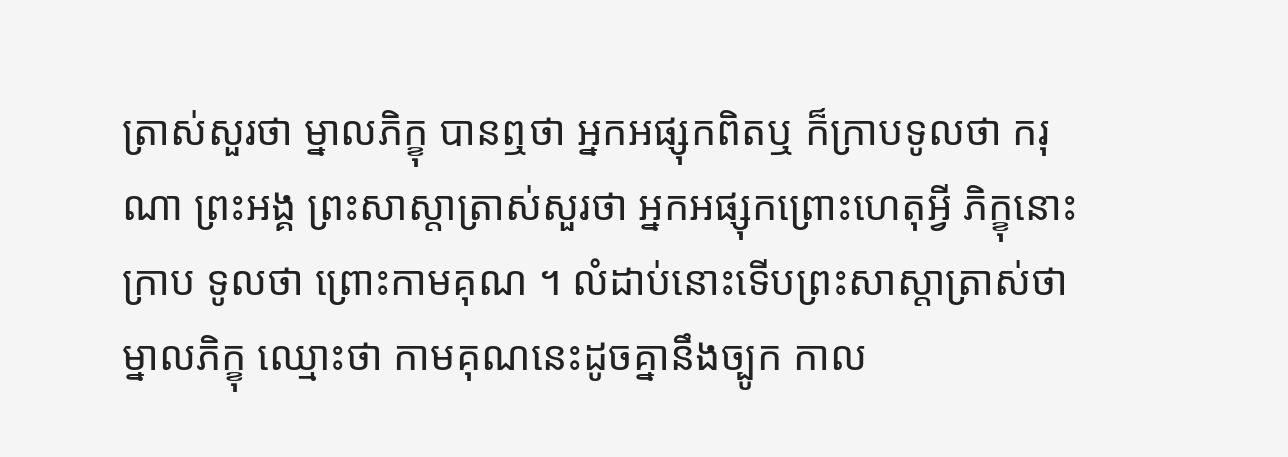ត្រាស់សួរថា ម្នាលភិក្ខុ បានឮថា អ្នកអផ្សុកពិតឬ ក៏ក្រាបទូលថា ករុណា ព្រះអង្គ ព្រះសាស្តាត្រាស់សួរថា អ្នកអផ្សុកព្រោះហេតុអ្វី ភិក្ខុនោះក្រាប ទូលថា ព្រោះកាមគុណ ។ លំដាប់នោះទើបព្រះសាស្តាត្រាស់ថា ម្នាលភិក្ខុ ឈ្មោះថា កាមគុណនេះដូចគ្នានឹងច្បូក កាល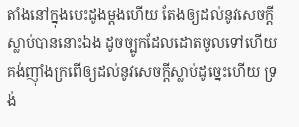តាំងនៅក្នុងបេះដូងម្តងហើយ តែងឲ្យដល់នូវសេចក្តីស្លាប់បាននោះឯង ដូចច្បូកដែលដោតចូលទៅហើយ គង់ញ៉ាំងក្រពើឲ្យដល់នូវសេចក្តីស្លាប់ដូច្នេះហើយ ទ្រង់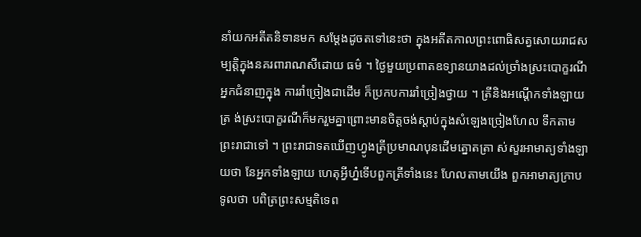នាំយកអតីតនិទានមក សម្តែងដូចតទៅនេះថា ក្នុងអតីតកាលព្រះពោធិសត្វសោយរាជសម្បត្តិក្នុងនគរពារាណសីដោយ ធម៌ ។ ថ្ងៃមួយប្រពាតឧទ្យានយាងដល់ច្រាំងស្រះបោក្ខរណី អ្នកជំនាញក្នុង ការរាំច្រៀងជាដើម ក៏ប្រកបការរាំច្រៀងថ្វាយ ។ ត្រីនិងអណ្តើកទាំងឡាយត្រ ង់ស្រះបោក្ខរណីក៏មករួមគ្នាព្រោះមានចិត្តចង់ស្តាប់ក្នុងសំឡេងច្រៀងហែល ទឹកតាមព្រះរាជាទៅ ។ ព្រះរាជាទតឃើញហ្វូងត្រីប្រមាណបុនដើមត្នោតត្រា ស់សួរអាមាត្យទាំងឡាយថា នែអ្នកទាំងឡាយ ហេតុអ្វីហ្ន៎ទើបពួកត្រីទាំងនេះ ហែលតាមយើង ពួកអាមាត្យក្រាបទូលថា បពិត្រព្រះសម្មតិទេព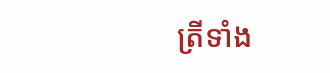ត្រីទាំង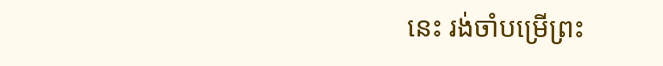នេះ រង់ចាំបម្រើព្រះ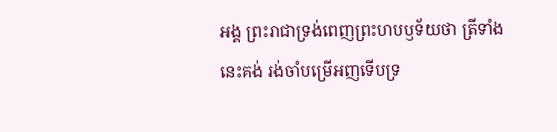អង្គ ព្រះរាជាទ្រង់ពេញព្រះហបឫទ័យថា ត្រីទាំងនេះគង់ រង់ចាំបម្រើអញទើបទ្រ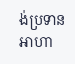ង់ប្រទានអាហា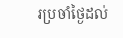រប្រចាំថ្ងៃដល់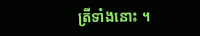ត្រីទាំងនោះ ។